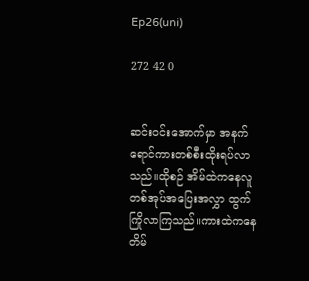Ep26(uni)

272 42 0


ဆင်းဝင်းအောက်မှာ အနက်ရောင်ကားတစ်စီးထိုးရပ်လာသည်။ထိုစဉ် အိမ်ထဲကနေလူတစ်အုပ်အပြေးအလွှာ ထွက်ကြိုလာကြသည်။ကားထဲကနေ တိမ်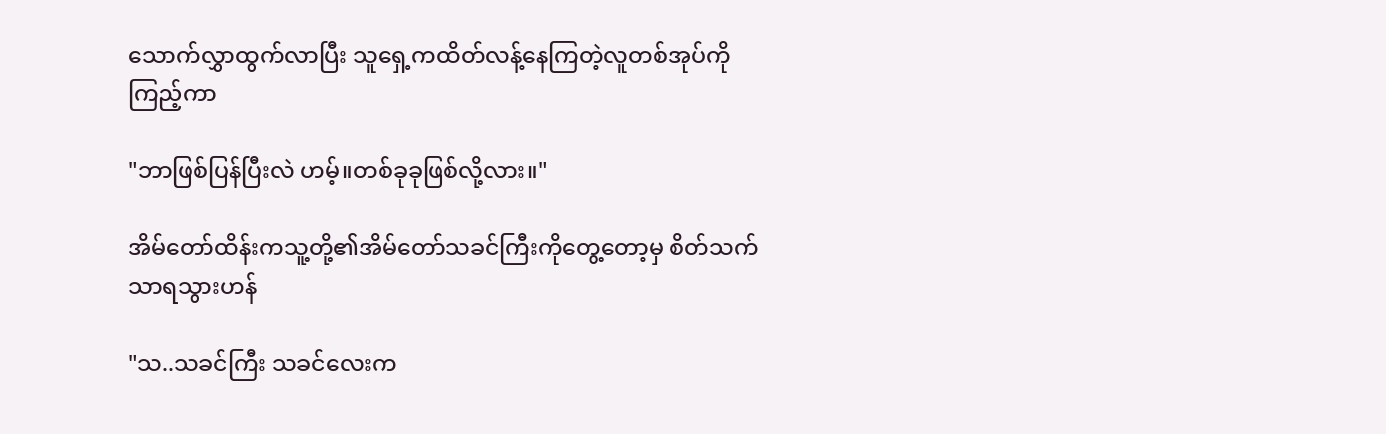သောက်လွှာထွက်လာပြီး သူရှေ့ကထိတ်လန့်နေကြတဲ့လူတစ်အုပ်ကိုကြည့်ကာ

"ဘာဖြစ်ပြန်ပြီးလဲ ဟမ့်။တစ်ခုခုဖြစ်လို့လား။"

အိမ်တော်ထိန်းကသူ့တို့၏အိမ်တော်သခင်ကြီးကိုတွေ့တော့မှ စိတ်သက်သာရသွားဟန်

"သ..သခင်ကြီး သခင်လေးက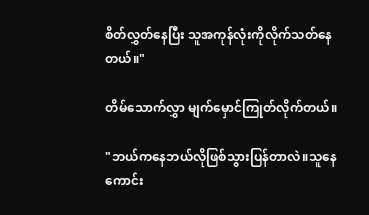စိတ်လွှတ်နေပြီး သူအကုန်လုံးကိုလိုက်သတ်နေတယ်။"

တိမ်သောက်လွှာ မျက်မှောင်ကြုတ်လိုက်တယ်။

"ဘယ်ကနေဘယ်လိုဖြစ်သွားပြန်တာလဲ။သူနေကောင်း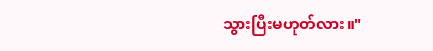သွားပြီးမဟုတ်လား။"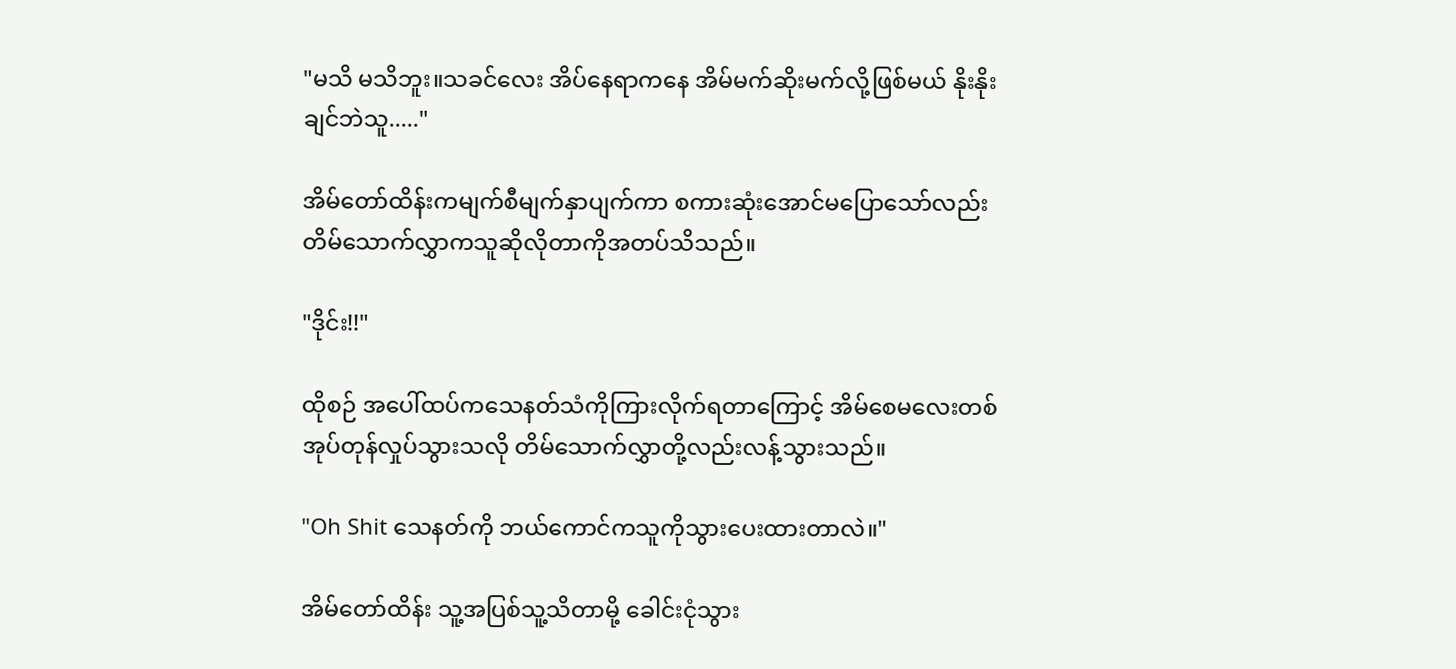"မသိ မသိဘူး။သခင်လေး အိပ်နေရာကနေ အိမ်မက်ဆိုးမက်လို့ဖြစ်မယ် နိုးနိုးချင်ဘဲသူ....."

အိမ်တော်ထိန်းကမျက်စီမျက်နှာပျက်ကာ စကားဆုံးအောင်မပြောသော်လည်း တိမ်သောက်လွှာကသူဆိုလိုတာကိုအတပ်သိသည်။

"ဒိုင်း!!"

ထိုစဉ် အပေါ်ထပ်ကသေနတ်သံကိုကြားလိုက်ရတာကြောင့် အိမ်စေမလေးတစ်အုပ်တုန်လှုပ်သွားသလို တိမ်သောက်လွှာတို့လည်းလန့်သွားသည်။

"Oh Shit သေနတ်ကို ဘယ်ကောင်ကသူကိုသွားပေးထားတာလဲ။"

အိမ်တော်ထိန်း သူ့အပြစ်သူ့သိတာမို့ ခေါင်းငုံသွား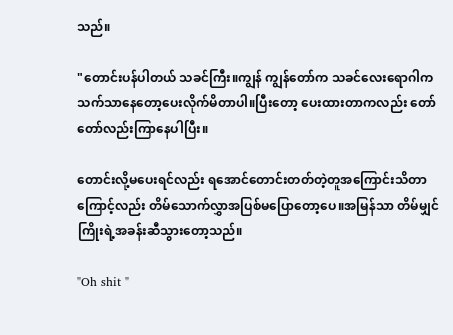သည်။

"တောင်းပန်ပါတယ် သခင်ကြီး။ကျွန် ကျွန်တော်က သခင်လေးရောဂါကသက်သာနေတော့ပေးလိုက်မိတာပါ။ပြီးတော့ ပေးထားတာကလည်း တော်တော်လည်းကြာနေပါပြီး။

တောင်းလို့မပေးရင်လည်း ရအောင်တောင်းတတ်တဲ့တူအကြောင်းသိတာကြောင့်လည်း တိမ်သောက်လွှာအပြစ်မပြောတော့ပေ။အမြန်သာ တိမ်မျှင်ကြိုးရဲ့အခန်းဆီသွားတော့သည်။

"Oh shit "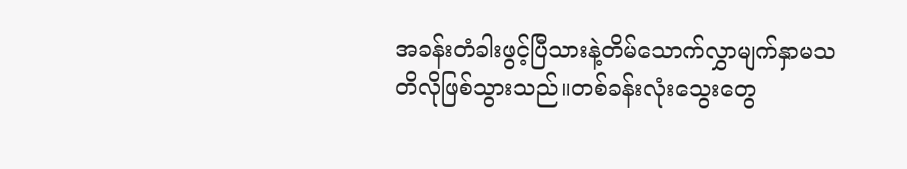အခန်းတံခါးဖွင့်ပြီသားနဲ့တိမ်သောက်လွှာမျက်နှာမသတိလိုဖြစ်သွားသည်။တစ်ခန်းလုံးသွေးတွေ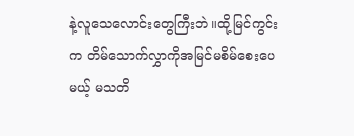နဲ့လူသေလောင်းတွေကြီးဘဲ။ထို့မြင်ကွင်းက တိမ်သောက်လွှာကိုအမြင်မစိမ်စေးပေမယ့် မသတိ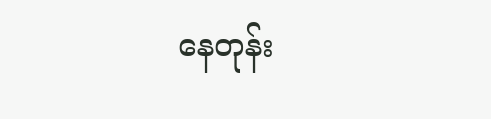နေတုန်း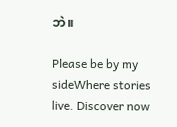ဘဲ။

Please be by my sideWhere stories live. Discover now